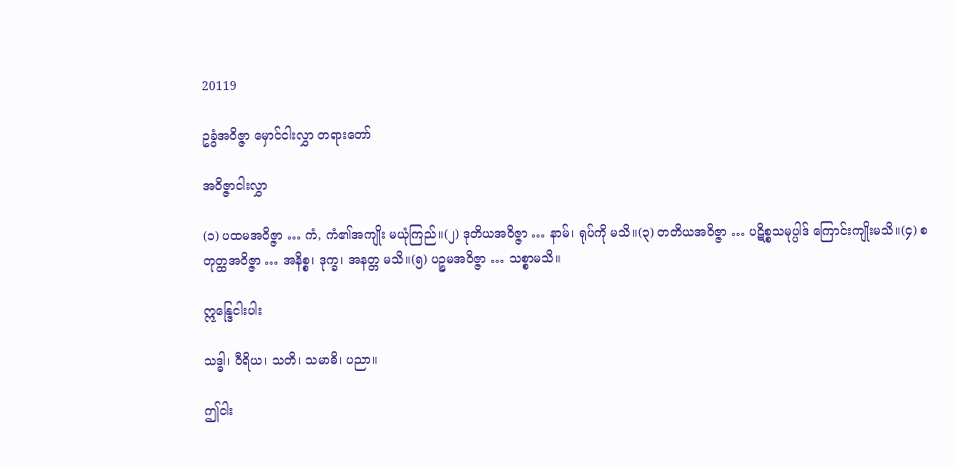20119

ဥခွံအဝိဇ္ဇာ မှောင်ငါးလွှာ တရားတော်

အဝိဇ္ဇာငါးလွှာ

(၁) ပထမအဝိဇ္ဇာ … ကံ, ကံ၏အကျိုး မယုံကြည်။(၂) ဒုတိယအဝိဇ္ဇာ … နာမ်၊ ရုပ်ကို မသိ။(၃) တတိယအဝိဇ္ဇာ … ပဋိစ္စသမုပ္ပါဒ် ကြောင်းကျိုးမသိ။(၄) စတုတ္ထအဝိဇ္ဇာ … အနိစ္စ၊ ဒုက္ခ၊ အနတ္တ မသိ။(၅) ပဉ္စမအဝိဇ္ဇာ … သစ္စာမသိ။

ဣန္ဒြေငါးပါး

သဒ္ဓါ၊ ဝီရိယ၊ သတိ၊ သမာဓိ၊ ပညာ။

ဤငါး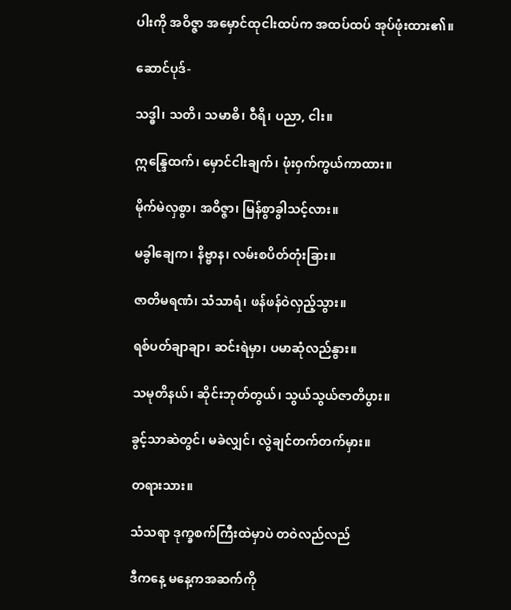ပါးကို အဝိဇ္ဇာ အမှောင်ထုငါးထပ်က အထပ်ထပ် အုပ်ဖုံးထား၏။

ဆောင်ပုဒ်-

သဒ္ဓါ၊ သတိ၊ သမာဓိ၊ ဝီရိ၊ ပညာ, ငါး။

ဣန္ဒြေထက်၊ မှောင်ငါးချက်၊ ဖုံးဝှက်ကွယ်ကာထား။

မိုက်မဲလှစွာ၊ အဝိဇ္ဇာ၊ မြန်စွာခွါသင့်လား။

မခွါချေက၊ နိဗ္ဗာန၊ လမ်းစပိတ်တုံးခြား။

ဇာတိမရဏံ၊ သံသာရံ၊ ဖန်ဖန်ဝဲလှည့်သွား။

ရစ်ပတ်ချာချာ၊ ဆင်းရဲမှာ၊ ပမာဆုံလည်နွား။

သမုတိနယ်၊ ဆိုင်းဘုတ်တွယ်၊ သွယ်သွယ်ဇာတိပွား။

ခွင့်သာဆဲတွင်၊ မခဲလျှင်၊ လွဲချင်တက်တက်မှား။

တရားသား။

သံသရာ ဒုက္ခစက်ကြီးထဲမှာပဲ တဝဲလည်လည်

ဒီကနေ့ မနေ့ကအဆက်ကို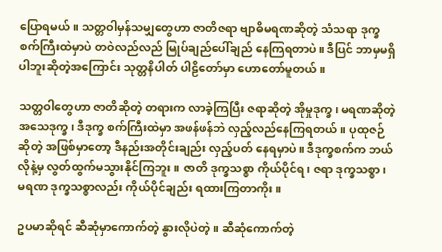ပြောရမယ်။ သတ္တဝါမှန်သမျှတွေဟာ ဇာတိဇရာ ဗျာဓိမရဏဆိုတဲ့ သံသရာ ဒုက္ခစက်ကြီးထဲမှာပဲ တဝဲလည်လည် မြုပ်ချည်ပေါ်ချည် နေကြရတာပဲ။ ဒီပြင် ဘာမှမရှိပါဘူးဆိုတဲ့အကြောင်း သုတ္တနိပါတ် ပါဠိတော်မှာ ဟောတော်မူတယ်။

သတ္တဝါတွေဟာ ဇာတိဆိုတဲ့ တရားက လာခဲ့ကြပြီး ဇရာဆိုတဲ့ အိုမှုဒုက္ခ၊ မရဏဆိုတဲ့ အသေဒုက္ခ၊ ဒီဒုက္ခ စက်ကြီးထဲမှာ အဖန်ဖန်ဘဲ လှည့်လည်နေကြရတယ်။ ပုထုဇဉ်ဆိုတဲ့ အဖြစ်မှာတော့ ဒီနည်းအတိုင်းချည်း လှည့်ပတ် နေရမှာပဲ။ ဒီဒုက္ခစက်က ဘယ်လိုနဲ့မှ လွတ်ထွက်မသွားနိုင်ကြဘူး။ ဇာတိ ဒုက္ခသစ္စာ ကိုယ်ပိုင်ရ၊ ဇရာ ဒုက္ခသစ္စာ၊ မရဏ ဒုက္ခသစ္စာလည်း ကိုယ်ပိုင်ချည်း ရထားကြတာကိုး။

ဥပမာဆိုရင် ဆီဆုံမှာကောက်တဲ့ နွားလိုပဲတဲ့။ ဆီဆုံကောက်တဲ့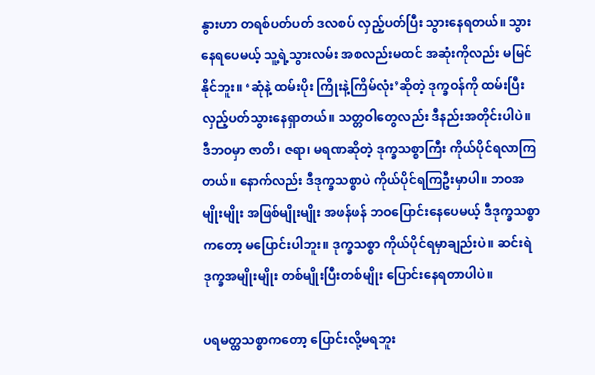နွားဟာ တရစ်ပတ်ပတ် ဒလစပ် လှည့်ပတ်ပြီး သွားနေရတယ်။ သွားနေရပေမယ့် သူ့ရဲ့သွားလမ်း အစလည်းမထင် အဆုံးကိုလည်း မမြင်နိုင်ဘူး။ ‘ဆုံနဲ့ ထမ်းပိုး ကြိုးနဲ့ကြိမ်လုံး’ဆိုတဲ့ ဒုက္ခဝန်ကို ထမ်းပြီး လှည့်ပတ်သွားနေရှာတယ်။ သတ္တဝါတွေလည်း ဒီနည်းအတိုင်းပါပဲ။ ဒီဘဝမှာ ဇာတိ၊ ဇရာ၊ မရဏဆိုတဲ့ ဒုက္ခသစ္စာကြီး ကိုယ်ပိုင်ရလာကြတယ်။ နောက်လည်း ဒီဒုက္ခသစ္စာပဲ ကိုယ်ပိုင်ရကြဦးမှာပါ။ ဘဝအမျိုးမျိုး အဖြစ်မျိုးမျိုး အဖန်ဖန် ဘဝပြောင်းနေပေမယ့် ဒီဒုက္ခသစ္စာကတော့ မပြောင်းပါဘူး။ ဒုက္ခသစ္စာ ကိုယ်ပိုင်ရမှာချည်းပဲ။ ဆင်းရဲဒုက္ခအမျိုးမျိုး တစ်မျိုးပြီးတစ်မျိုး ပြောင်းနေရတာပါပဲ။

ပရမတ္ထသစ္စာကတော့ ပြောင်းလို့မရဘူး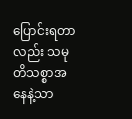ပြောင်းရတာလည်း သမုတိသစ္စာအနေနဲ့သာ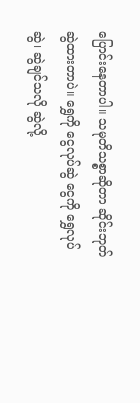ပြောင်းနေတာပါ။ သမုတိသစ္စာဆိုတာ ဆိုင်းဘုတ်ဆွဲထားတာပဲ။ ရွှေကို ငွေလုပ်ဆွဲ ငွေကို ရွှေလုပ်ဆွဲ၊ ဆွဲချင်သလို ဆွဲလို့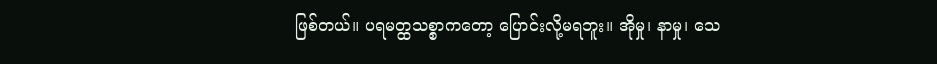ဖြစ်တယ်။ ပရမတ္ထသစ္စာကတော့ ပြောင်းလို့မရဘူး။ အိုမှု၊ နာမှု၊ သေ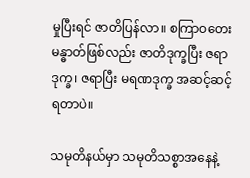မှုပြီးရင် ဇာတိပြန်လာ။ စကြာဝတေး မန္ဓာတ်ဖြစ်လည်း ဇာတိဒုက္ခပြီး ဇရာဒုက္ခ၊ ဇရာပြီး မရဏဒုက္ခ အဆင့်ဆင့်ရတာပဲ။

သမုတိနယ်မှာ သမုတိသစ္စာအနေနဲ့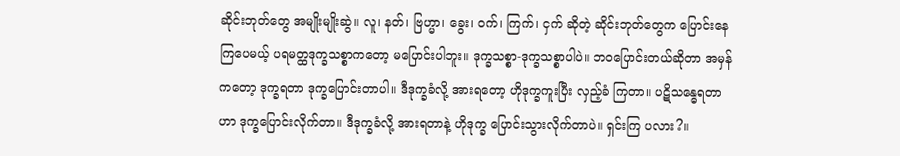ဆိုင်းဘုတ်တွေ အမျိုးမျိုးဆွဲ။ လူ၊ နတ်၊ ဗြဟ္မာ၊ ခွေး၊ ဝက်၊ ကြက်၊ ငှက် ဆိုတဲ့ ဆိုင်းဘုတ်တွေက ပြောင်းနေကြပေမယ့် ပရမတ္ထဒုက္ခသစ္စာကတော့ မပြောင်းပါဘူး။ ဒုက္ခသစ္စာ-ဒုက္ခသစ္စာပါပဲ။ ဘဝပြောင်းတယ်ဆိုတာ အမှန်ကတော့ ဒုက္ခရတာ ဒုက္ခပြောင်းတာပါ။ ဒီဒုက္ခခံလို့ အားရတော့ ဟိုဒုက္ခကူးပြီး လှည့်ခံ ကြတာ။ ပဋိသန္ဓေရတာဟာ ဒုက္ခပြောင်းလိုက်တာ။ ဒီဒုက္ခခံလို့ အားရတာနဲ့ ဟိုဒုက္ခ ပြောင်းသွားလိုက်တာပဲ။ ရှင်းကြ ပလား?။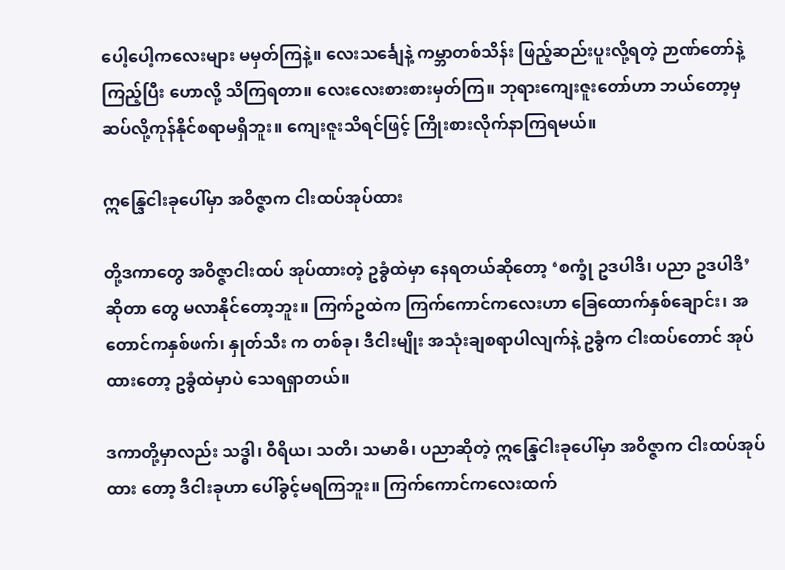ပေါ့ပေါ့ကလေးများ မမှတ်ကြနဲ့။ လေးသင်္ချေနဲ့ ကမ္ဘာတစ်သိန်း ဖြည့်ဆည်းပူးလို့ရတဲ့ ဉာဏ်တော်နဲ့ ကြည့်ပြီး ဟောလို့ သိကြရတာ။ လေးလေးစားစားမှတ်ကြ။ ဘုရားကျေးဇူးတော်ဟာ ဘယ်တော့မှ ဆပ်လို့ကုန်နိုင်စရာမရှိဘူး။ ကျေးဇူးသိရင်ဖြင့် ကြိုးစားလိုက်နာကြရမယ်။

ဣန္ဒြေငါးခုပေါ်မှာ အဝိဇ္ဇာက ငါးထပ်အုပ်ထား

တို့ဒကာတွေ အဝိဇ္ဇာငါးထပ် အုပ်ထားတဲ့ ဥခွံထဲမှာ နေရတယ်ဆိုတော့ ‘စက္ခုံ ဥဒပါဒိ၊ ပညာ ဥဒပါဒိ’ဆိုတာ တွေ မလာနိုင်တော့ဘူး။ ကြက်ဥထဲက ကြက်ကောင်ကလေးဟာ ခြေထောက်နှစ်ချောင်း၊ အတောင်ကနှစ်ဖက်၊ နှုတ်သီး က တစ်ခု၊ ဒီငါးမျိုး အသုံးချစရာပါလျက်နဲ့ ဥခွံက ငါးထပ်တောင် အုပ်ထားတော့ ဥခွံထဲမှာပဲ သေရရှာတယ်။

ဒကာတို့မှာလည်း သဒ္ဓါ၊ ဝီရိယ၊ သတိ၊ သမာဓိ၊ ပညာဆိုတဲ့ ဣန္ဒြေငါးခုပေါ်မှာ အဝိဇ္ဇာက ငါးထပ်အုပ်ထား တော့ ဒီငါးခုဟာ ပေါ်ခွင့်မရကြဘူး။ ကြက်ကောင်ကလေးထက်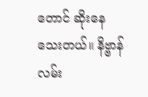တောင် ဆိုးနေသေးတယ်။ နိဗ္ဗာန်လမ်း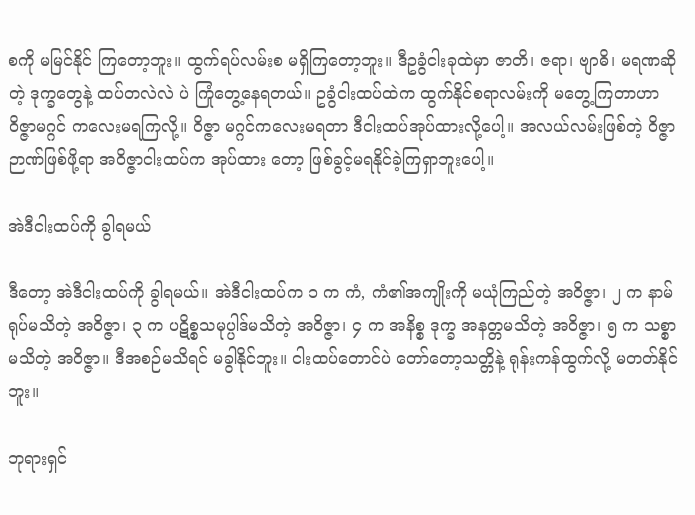စကို မမြင်နိုင် ကြတော့ဘူး။ ထွက်ရပ်လမ်းစ မရှိကြတော့ဘူး။ ဒီဥခွံငါးခုထဲမှာ ဇာတိ၊ ဇရာ၊ ဗျာဓိ၊ မရဏဆိုတဲ့ ဒုက္ခတွေနဲ့ ထပ်တလဲလဲ ပဲ ကြုံတွေ့နေရတယ်။ ဥခွံငါးထပ်ထဲက ထွက်နိုင်စရာလမ်းကို မတွေ့ကြတာဟာ ဝိဇ္ဇာမဂ္ဂင် ကလေးမရကြလို့။ ဝိဇ္ဇာ မဂ္ဂင်ကလေးမရတာ ဒီငါးထပ်အုပ်ထားလို့ပေါ့။ အလယ်လမ်းဖြစ်တဲ့ ဝိဇ္ဇာဉာဏ်ဖြစ်ဖို့ရာ အဝိဇ္ဇာငါးထပ်က အုပ်ထား တော့ ဖြစ်ခွင့်မရနိုင်ခဲ့ကြရှာဘူးပေါ့။

အဲဒီငါးထပ်ကို ခွါရမယ်

ဒီတော့ အဲဒီငါးထပ်ကို ခွါရမယ်။ အဲဒီငါးထပ်က ၁ က ကံ, ကံ၏အကျိုးကို မယုံကြည်တဲ့ အဝိဇ္ဇာ၊ ၂ က နာမ်ရုပ်မသိတဲ့ အဝိဇ္ဇာ၊ ၃ က ပဋိစ္စသမုပ္ပါဒ်မသိတဲ့ အဝိဇ္ဇာ၊ ၄ က အနိစ္စ ဒုက္ခ အနတ္တမသိတဲ့ အဝိဇ္ဇာ၊ ၅ က သစ္စာ မသိတဲ့ အဝိဇ္ဇာ။ ဒီအစဉ်မသိရင် မခွါနိုင်ဘူး။ ငါးထပ်တောင်ပဲ တော်တော့သတ္တိနဲ့ ရုန်းကန်ထွက်လို့ မတတ်နိုင်ဘူး။

ဘုရားရှင်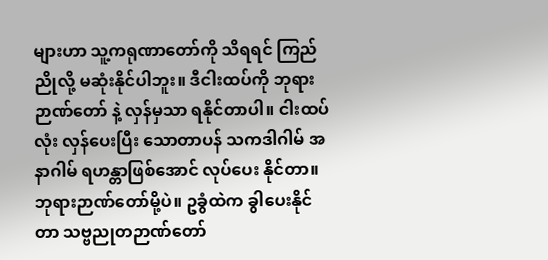များဟာ သူ့ကရုဏာတော်ကို သိရရင် ကြည်ညိုလို့ မဆုံးနိုင်ပါဘူး။ ဒီငါးထပ်ကို ဘုရားဉာဏ်တော် နဲ့ လှန်မှသာ ရနိုင်တာပါ။ ငါးထပ်လုံး လှန်ပေးပြီး သောတာပန် သကဒါဂါမ် အနာဂါမ် ရဟန္တာဖြစ်အောင် လုပ်ပေး နိုင်တာ။ ဘုရားဉာဏ်တော်မို့ပဲ။ ဥခွံထဲက ခွါပေးနိုင်တာ သဗ္ဗညုတဉာဏ်တော်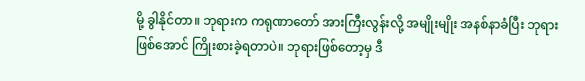မို့ ခွါနိုင်တာ။ ဘုရားက ကရုဏာတော် အားကြီးလွန်းလို့ အမျိုးမျိုး အနစ်နာခံပြီး ဘုရားဖြစ်အောင် ကြိုးစားခဲ့ရတာပဲ။ ဘုရားဖြစ်တော့မှ ဒီ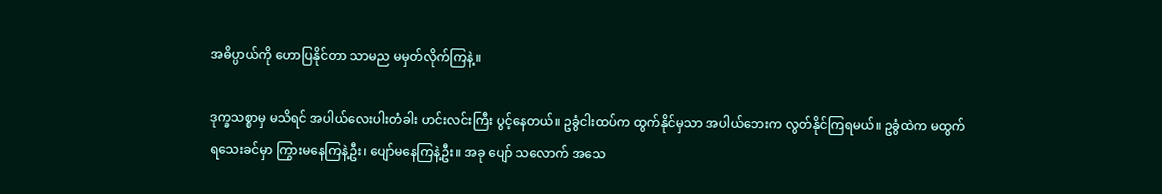အဓိပ္ပာယ်ကို ဟောပြနိုင်တာ သာမည မမှတ်လိုက်ကြနဲ့။

ဒုက္ခသစ္စာမှ မသိရင် အပါယ်လေးပါးတံခါး ဟင်းလင်းကြီး ပွင့်နေတယ်။ ဥခွံငါးထပ်က ထွက်နိုင်မှသာ အပါယ်ဘေးက လွတ်နိုင်ကြရမယ်။ ဥခွံထဲက မထွက်ရသေးခင်မှာ ကြွားမနေကြနဲ့ဦး၊ ပျော်မနေကြနဲ့ဦး။ အခု ပျော် သလောက် အသေ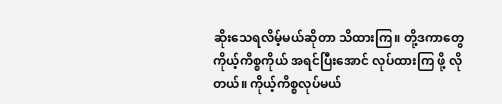ဆိုးသေရလိမ့်မယ်ဆိုတာ သိထားကြ။ တို့ဒကာတွေ ကိုယ့်ကိစ္စကိုယ် အရင်ပြီးအောင် လုပ်ထားကြ ဖို့ လိုတယ်။ ကိုယ့်ကိစ္စလုပ်မယ်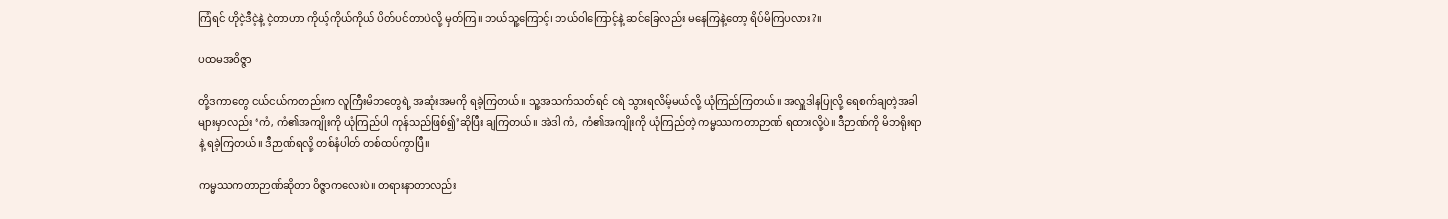ကြံရင် ဟိုငဲ့ဒီငဲ့နဲ့ ငဲ့တာဟာ ကိုယ့်ကိုယ်ကိုယ် ပိတ်ပင်တာပဲလို့ မှတ်ကြ။ ဘယ်သူ့ကြောင့်၊ ဘယ်ဝါကြောင့်နဲ့ ဆင်ခြေလည်း မနေကြနဲ့တော့ ရိပ်မိကြပလား?။

ပထမအဝိဇ္ဇာ

တို့ဒကာတွေ ငယ်ငယ်ကတည်းက လူကြီးမိဘတွေရဲ့ အဆုံးအမကို ရခဲ့ကြတယ်။ သူ့အသက်သတ်ရင် ငရဲ သွားရလိမ့်မယ်လို့ ယုံကြည်ကြတယ်။ အလှူဒါနပြုလို့ ရေစက်ချတဲ့အခါများမှာလည်း ‘ကံ, ကံ၏အကျိုးကို ယုံကြည်ပါ ကုန်သည်ဖြစ်၍’ဆိုပြီး ချကြတယ်။ အဲဒါ ကံ, ကံ၏အကျိုးကို ယုံကြည်တဲ့ ကမ္မဿကတာဉာဏ် ရထားလို့ပဲ။ ဒီဉာဏ်ကို မိဘရိုးရာနဲ့ ရခဲ့ကြတယ်။ ဒီဉာဏ်ရလို့ တစ်နံပါတ် တစ်ထပ်ကွာပြီ။

ကမ္မဿကတာဉာဏ်ဆိုတာ ဝိဇ္ဇာကလေးပဲ။ တရားနာတာလည်း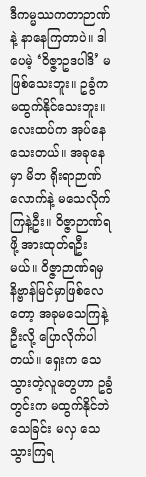ဒီကမ္မဿကတာဉာဏ်နဲ့ နာနေကြတာပဲ။ ဒါပေမဲ့ ‘ဝိဇ္ဇာဥဒပါဒိ’ မဖြစ်သေးဘူး။ ဥခွံက မထွက်နိုင်သေးဘူး။ လေးထပ်က အုပ်နေသေးတယ်။ အခုနေမှာ မိဘ ရိုးရာဉာဏ်လောက်နဲ့ မသေလိုက်ကြနဲ့ဦး။ ဝိဇ္ဇာဉာဏ်ရဖို့ အားထုတ်ရဦးမယ်။ ဝိဇ္ဇာဉာဏ်ရမှ နိဗ္ဗာန်မြင်မှာဖြစ်လေ တော့ အခုမသေကြနဲ့ဦးလို့ ပြောလိုက်ပါတယ်။ ရှေးက သေသွားတဲ့လူတွေဟာ ဥခွံတွင်းက မထွက်နိုင်ဘဲ သေခြင်း မလှ သေသွားကြရ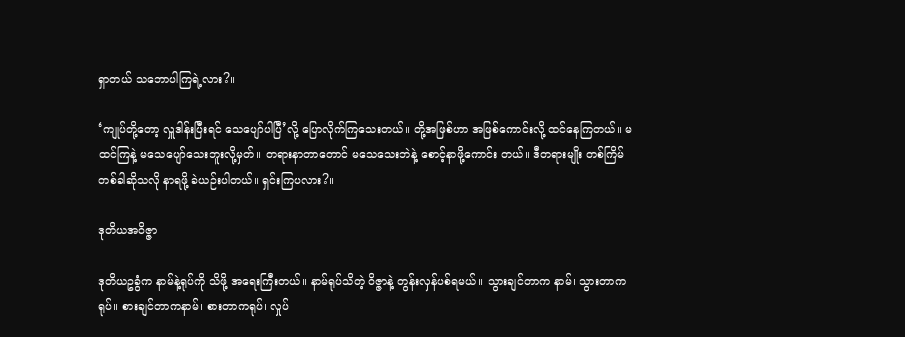ရှာတယ် သဘောပါကြရဲ့လား?။

‘ကျုပ်တို့တော့ လှူဒါန်းပြီးရင် သေပျော်ပါပြီ’လို့ ပြောလိုက်ကြသေးတယ်။ တို့အဖြစ်ဟာ အဖြစ်ကောင်းလို့ ထင်နေကြတယ်။ မထင်ကြနဲ့ မသေပျော်သေးဘူးလို့မှတ်။ တရားနာတာတောင် မသေသေးဘဲနဲ့ စောင့်နာဖို့ကောင်း တယ်။ ဒီတရားမျိုး တစ်ကြိမ်တစ်ခါဆိုသလို နာရဖို့ ခဲယဉ်းပါတယ်။ ရှင်းကြပလား?။

ဒုတိယအဝိဇ္ဇာ

ဒုတိယဥခွံက နာမ်နဲ့ရုပ်ကို သိဖို့ အရေးကြီးတယ်။ နာမ်ရုပ်သိတဲ့ ဝိဇ္ဇာနဲ့ တွန်းလှန်ပစ်ရမယ်။ သွားချင်တာက နာမ်၊ သွားတာကရုပ်။ စားချင်တာကနာမ်၊ စားတာကရုပ်၊ လှုပ်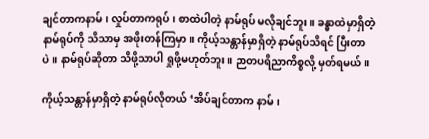ချင်တာကနာမ်၊ လှုပ်တာကရုပ်၊ စာထဲပါတဲ့ နာမ်ရုပ် မလိုချင်ဘူး။ ခန္ဓာထဲမှာရှိတဲ့ နာမ်ရုပ်ကို သိသာမှ အဖိုးတန်ကြမှာ။ ကိုယ့်သန္တာန်မှာရှိတဲ့ နာမ်ရုပ်သိရင် ပြီးတာပဲ။ နာမ်ရုပ်ဆိုတာ သိဖို့သာပါ ရှုဖို့မဟုတ်ဘူး။ ဉာတပရိညာကိစ္စလို့ မှတ်ရမယ်။

ကိုယ့်သန္တာန်မှာရှိတဲ့ နာမ်ရုပ်လိုတယ် ‘အိပ်ချင်တာက နာမ်၊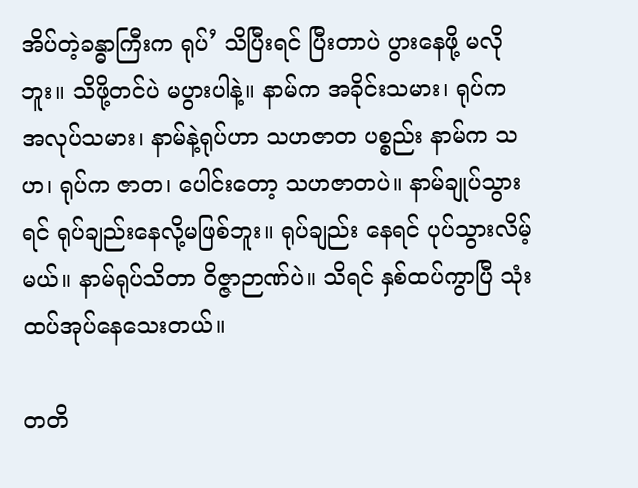အိပ်တဲ့ခန္ဓာကြီးက ရုပ်’ သိပြီးရင် ပြီးတာပဲ ပွားနေဖို့ မလိုဘူး။ သိဖို့တင်ပဲ မပွားပါနဲ့။ နာမ်က အခိုင်းသမား၊ ရုပ်က အလုပ်သမား၊ နာမ်နဲ့ရုပ်ဟာ သဟဇာတ ပစ္စည်း နာမ်က သဟ၊ ရုပ်က ဇာတ၊ ပေါင်းတော့ သဟဇာတပဲ။ နာမ်ချုပ်သွားရင် ရုပ်ချည်းနေလို့မဖြစ်ဘူး။ ရုပ်ချည်း နေရင် ပုပ်သွားလိမ့်မယ်။ နာမ်ရုပ်သိတာ ဝိဇ္ဇာဉာဏ်ပဲ။ သိရင် နှစ်ထပ်ကွာပြီ သုံးထပ်အုပ်နေသေးတယ်။

တတိ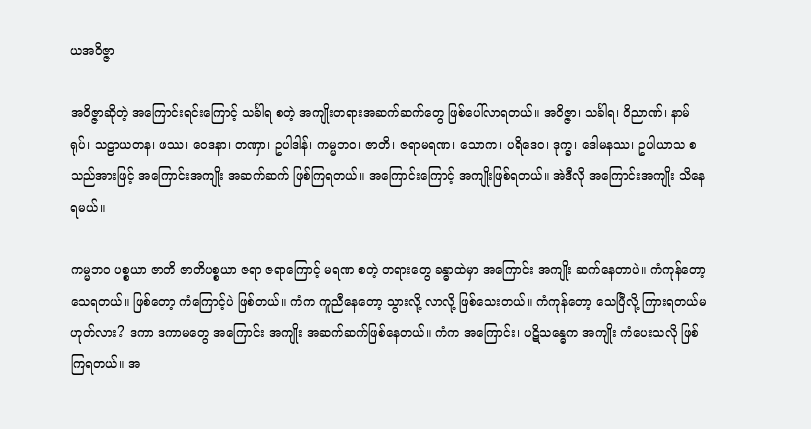ယအဝိဇ္ဇာ

အဝိဇ္ဇာဆိုတဲ့ အကြောင်းရင်းကြောင့် သင်္ခါရ စတဲ့ အကျိုးတရားအဆက်ဆက်တွေ ဖြစ်ပေါ်လာရတယ်။ အဝိဇ္ဇာ၊ သင်္ခါရ၊ ဝိညာဏ်၊ နာမ်ရုပ်၊ သဠာယတန၊ ဖဿ၊ ဝေဒနာ၊ တဏှာ၊ ဥပါဒါန်၊ ကမ္မဘဝ၊ ဇာတိ၊ ဇရာမရဏ၊ သောက၊ ပရိဒေဝ၊ ဒုက္ခ၊ ဒေါမနဿ၊ ဥပါယာသ စသည်အားဖြင့် အကြောင်းအကျိုး အဆက်ဆက် ဖြစ်ကြရတယ်။ အကြောင်းကြောင့် အကျိုးဖြစ်ရတယ်။ အဲဒီလို အကြောင်းအကျိုး သိနေရမယ်။

ကမ္မဘဝ ပစ္စယာ ဇာတိ ဇာတိပစ္စယာ ဇရာ ဇရာကြောင့် မရဏ စတဲ့ တရားတွေ ခန္ဓာထဲမှာ အကြောင်း အကျိုး ဆက်နေတာပဲ။ ကံကုန်တော့ သေရတယ်။ ဖြစ်တော့ ကံကြောင့်ပဲ ဖြစ်တယ်။ ကံက ကူညီနေတော့ သွားလို့ လာလို့ ဖြစ်သေးတယ်။ ကံကုန်တော့ သေပြီလို့ ကြားရတယ်မဟုတ်လား? ဒကာ ဒကာမတွေ အကြောင်း အကျိုး အဆက်ဆက်ဖြစ်နေတယ်။ ကံက အကြောင်း၊ ပဋိသန္ဓေက အကျိုး ကံပေးသလို ဖြစ်ကြရတယ်။ အ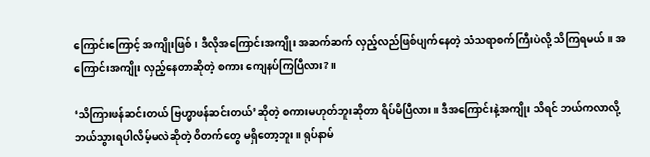ကြောင်းကြောင့် အကျိုးဖြစ်၊ ဒီလိုအကြောင်းအကျိုး အဆက်ဆက် လှည့်လည်ဖြစ်ပျက်နေတဲ့ သံသရာစက်ကြီးပဲလို့ သိကြရမယ်။ အကြောင်းအကျိုး လှည့်နေတာဆိုတဲ့ စကား ကျေနပ်ကြပြီလား?။

‘သိကြားဖန်ဆင်းတယ် ဗြဟ္မာဖန်ဆင်းတယ်’ဆိုတဲ့ စကားမဟုတ်ဘူးဆိုတာ ရိပ်မိပြီလား။ ဒီအကြောင်းနဲ့အကျိုး သိရင် ဘယ်ကလာလို့ ဘယ်သွားရပါလိမ့်မလဲဆိုတဲ့ ဝိတက်တွေ မရှိတော့ဘူး။ ရုပ်နာမ်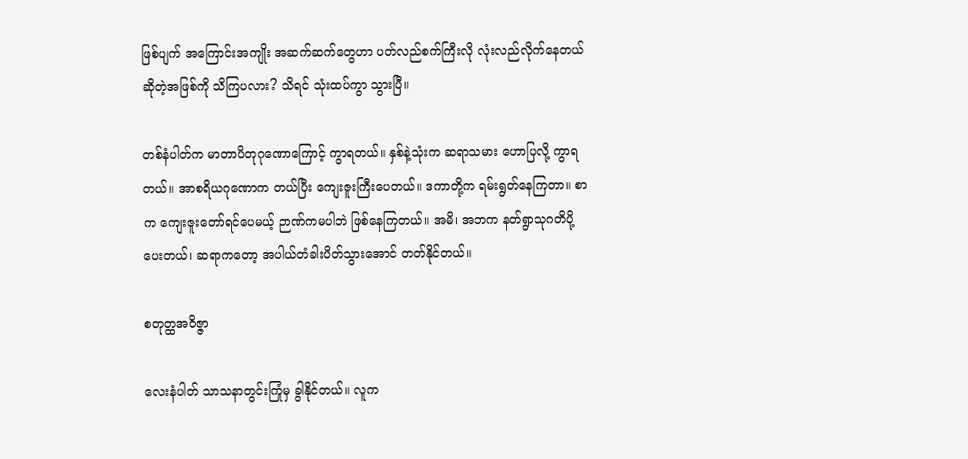ဖြစ်ပျက် အကြောင်းအကျိုး အဆက်ဆက်တွေဟာ ပတ်လည်စက်ကြီးလို လုံးလည်လိုက်နေတယ်ဆိုတဲ့အဖြစ်ကို သိကြပလား? သိရင် သုံးထပ်ကွာ သွားပြီ။

တစ်နံပါတ်က မာတာပိတုဂုဏောကြောင့် ကွာရတယ်။ နှစ်နဲ့သုံးက ဆရာသမား ဟောပြလို့ ကွာရတယ်။ အာစရိယဂုဏောက တယ်ပြီး ကျေးဇူးကြီးပေတယ်။ ဒကာတို့က ရမ်းရွတ်နေကြတာ။ စာက ကျေးဇူးတော်ရင်ပေမယ့် ဉာဏ်ကမပါဘဲ ဖြစ်နေကြတယ်။ အမိ၊ အဘက နတ်ရွာသုဂတိပို့ပေးတယ်၊ ဆရာကတော့ အပါယ်တံခါးပိတ်သွားအောင် တတ်နိုင်တယ်။

စတုတ္ထအဝိဇ္ဇာ

လေးနံပါတ် သာသနာတွင်းကြုံမှ ခွါနိုင်တယ်။ လူက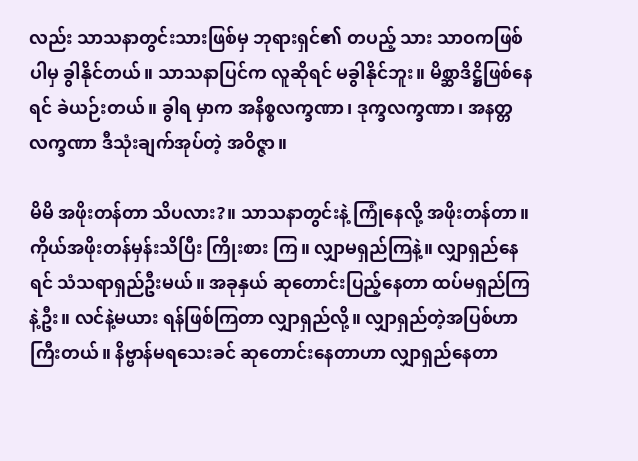လည်း သာသနာတွင်းသားဖြစ်မှ ဘုရားရှင်၏ တပည့် သား သာဝကဖြစ်ပါမှ ခွါနိုင်တယ်။ သာသနာပြင်က လူဆိုရင် မခွါနိုင်ဘူး။ မိစ္ဆာဒိဋ္ဌိဖြစ်နေရင် ခဲယဉ်းတယ်။ ခွါရ မှာက အနိစ္စလက္ခဏာ၊ ဒုက္ခလက္ခဏာ၊ အနတ္တလက္ခဏာ ဒီသုံးချက်အုပ်တဲ့ အဝိဇ္ဇာ။

မိမိ အဖိုးတန်တာ သိပလား?။ သာသနာတွင်းနဲ့ ကြုံနေလို့ အဖိုးတန်တာ။ ကိုယ်အဖိုးတန်မှန်းသိပြီး ကြိုးစား ကြ။ လျှာမရှည်ကြနဲ့။ လျှာရှည်နေရင် သံသရာရှည်ဦးမယ်။ အခုနှယ် ဆုတောင်းပြည့်နေတာ ထပ်မရှည်ကြနဲ့ဦး။ လင်နဲ့မယား ရန်ဖြစ်ကြတာ လျှာရှည်လို့။ လျှာရှည်တဲ့အပြစ်ဟာ ကြီးတယ်။ နိဗ္ဗာန်မရသေးခင် ဆုတောင်းနေတာဟာ လျှာရှည်နေတာ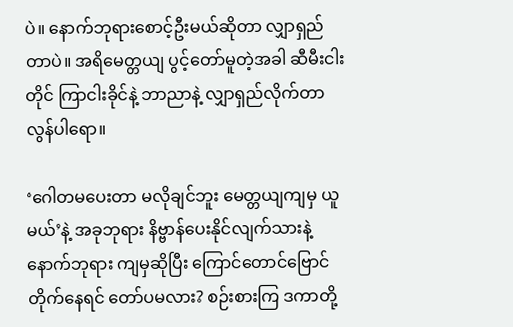ပဲ။ နောက်ဘုရားစောင့်ဦးမယ်ဆိုတာ လျှာရှည်တာပဲ။ အရိမေတ္တယျ ပွင့်တော်မူတဲ့အခါ ဆီမီးငါးတိုင် ကြာငါးခိုင်နဲ့ ဘာညာနဲ့ လျှာရှည်လိုက်တာလွန်ပါရော။

‘ဂေါတမပေးတာ မလိုချင်ဘူး မေတ္တယျကျမှ ယူမယ်’နဲ့ အခုဘုရား နိဗ္ဗာန်ပေးနိုင်လျက်သားနဲ့ နောက်ဘုရား ကျမှဆိုပြီး ကြောင်တောင်ဗြောင်တိုက်နေရင် တော်ပမလား? စဉ်းစားကြ ဒကာတို့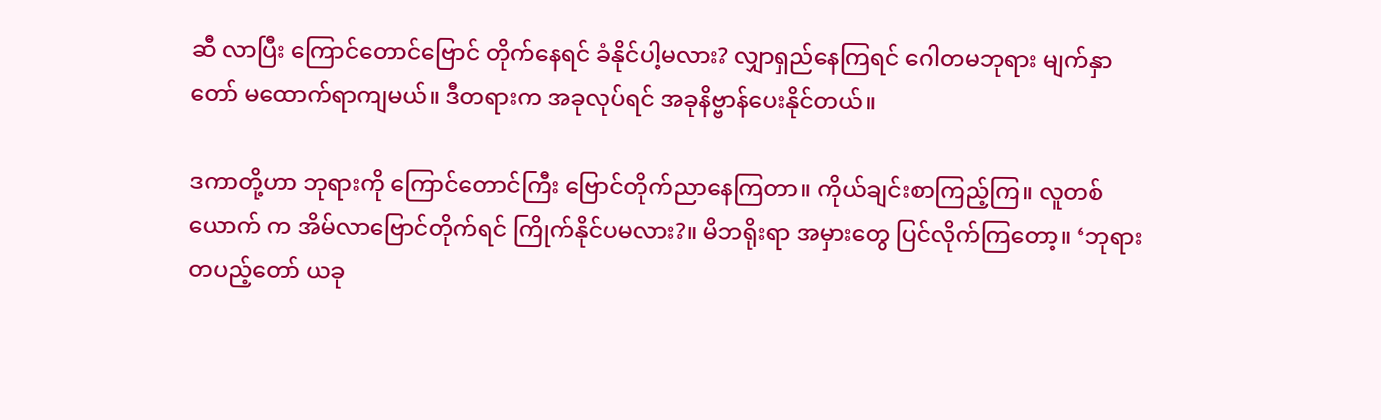ဆီ လာပြီး ကြောင်တောင်ဗြောင် တိုက်နေရင် ခံနိုင်ပါ့မလား? လျှာရှည်နေကြရင် ဂေါတမဘုရား မျက်နှာတော် မထောက်ရာကျမယ်။ ဒီတရားက အခုလုပ်ရင် အခုနိဗ္ဗာန်ပေးနိုင်တယ်။

ဒကာတို့ဟာ ဘုရားကို ကြောင်တောင်ကြီး ဗြောင်တိုက်ညာနေကြတာ။ ကိုယ်ချင်းစာကြည့်ကြ။ လူတစ်ယောက် က အိမ်လာဗြောင်တိုက်ရင် ကြိုက်နိုင်ပမလား?။ မိဘရိုးရာ အမှားတွေ ပြင်လိုက်ကြတော့။ ‘ဘုရားတပည့်တော် ယခု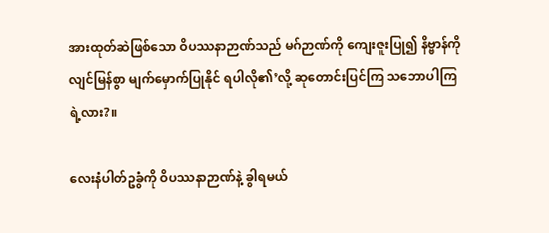အားထုတ်ဆဲဖြစ်သော ဝိပဿနာဉာဏ်သည် မဂ်ဉာဏ်ကို ကျေးဇူးပြု၍ နိဗ္ဗာန်ကို လျင်မြန်စွာ မျက်မှောက်ပြုနိုင် ရပါလို၏’လို့ ဆုတောင်းပြင်ကြ သဘောပါကြရဲ့လား?။

လေးနံပါတ်ဥခွံကို ဝိပဿနာဉာဏ်နဲ့ ခွါရမယ်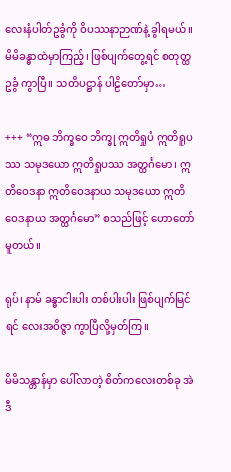လေးနံပါတ်ဥခွံကို ဝိပဿနာဉာဏ်နဲ့ ခွါရမယ်။ မိမိခန္ဓာထဲမှာကြည့်၊ ဖြစ်ပျက်တွေ့ရင် စတုတ္ထဥခွံ ကွာပြီ။ သတိပဋ္ဌာန် ပါဠိတော်မှာ…

+++ “ဣဓ ဘိက္ခဝေ ဘိက္ခု ဣတိရှုပံ ဣတိရူပဿ သမုဒယော ဣတိရှုပဿ အတ္ထင်္ဂမော၊ ဣတိဝေဒနာ ဣတိဝေဒနာယ သမုဒယော ဣတိဝေဒနာယ အတ္ထင်္ဂမော” စသည်ဖြင့် ဟောတော်မူတယ်။

ရုပ်၊ နာမ် ခန္ဓာငါးပါး တစ်ပါးပါး ဖြစ်ပျက်မြင်ရင် လေးအဝိဇ္ဇာ ကွာပြီလို့မှတ်ကြ။

မိမိသန္တာန်မှာ ပေါ်လာတဲ့ စိတ်ကလေးတစ်ခု အဲဒီ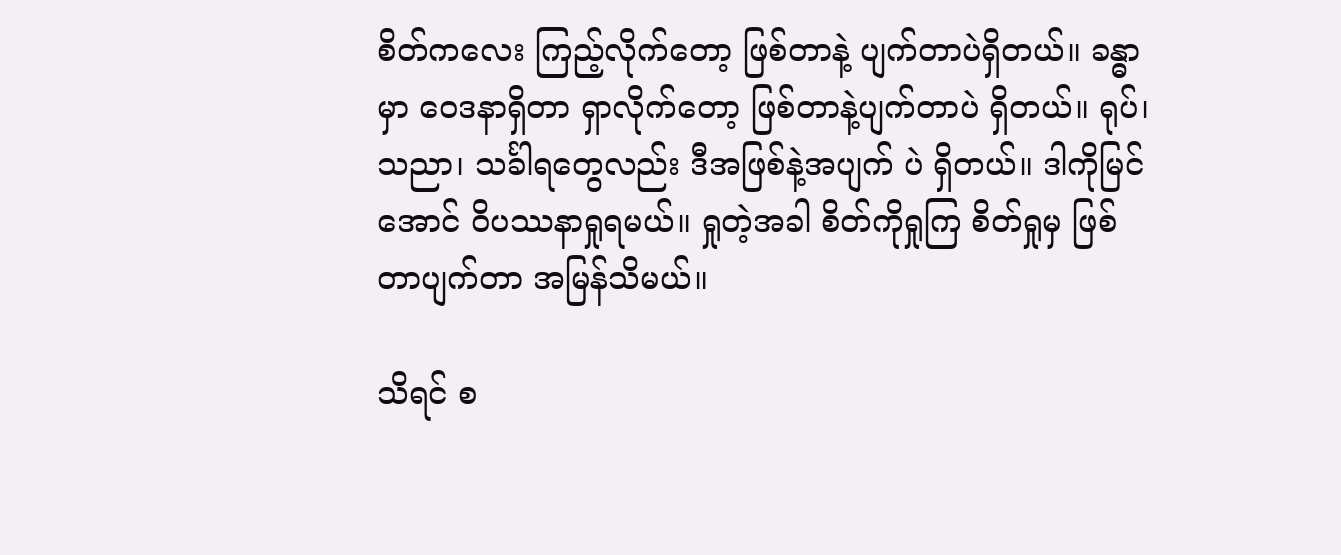စိတ်ကလေး ကြည့်လိုက်တော့ ဖြစ်တာနဲ့ ပျက်တာပဲရှိတယ်။ ခန္ဓာမှာ ဝေဒနာရှိတာ ရှာလိုက်တော့ ဖြစ်တာနဲ့ပျက်တာပဲ ရှိတယ်။ ရုပ်၊ သညာ၊ သင်္ခါရတွေလည်း ဒီအဖြစ်နဲ့အပျက် ပဲ ရှိတယ်။ ဒါကိုမြင်အောင် ဝိပဿနာရှုရမယ်။ ရှုတဲ့အခါ စိတ်ကိုရှုကြ စိတ်ရှုမှ ဖြစ်တာပျက်တာ အမြန်သိမယ်။

သိရင် စ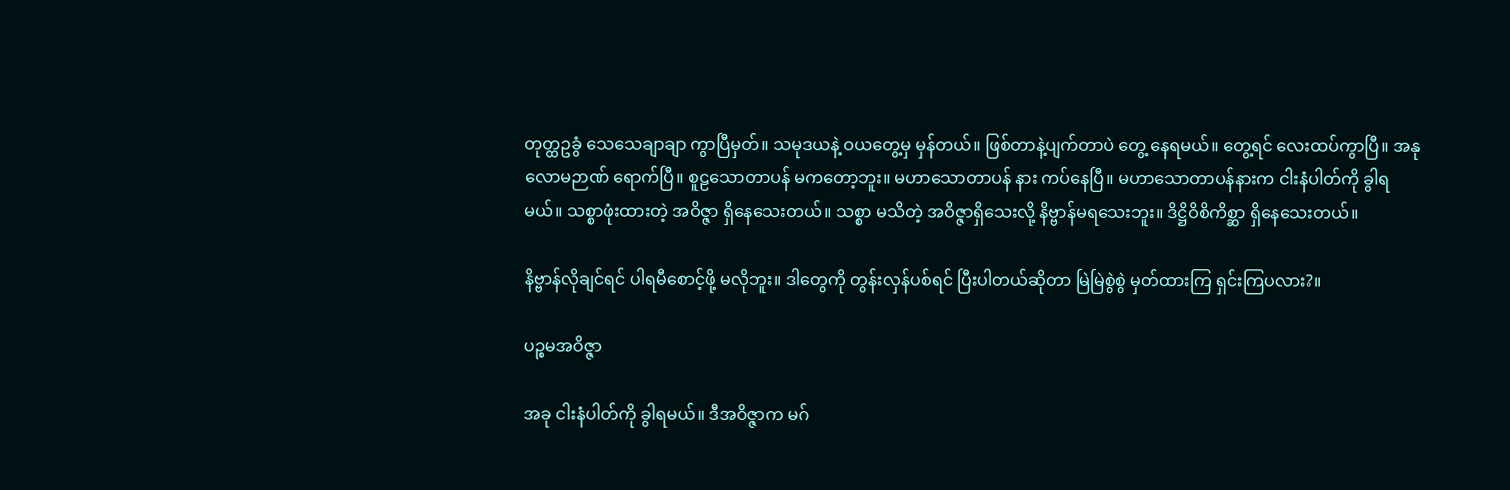တုတ္ထဥခွံ သေသေချာချာ ကွာပြီမှတ်။ သမုဒယနဲ့ ဝယတွေ့မှ မှန်တယ်။ ဖြစ်တာနဲ့ပျက်တာပဲ တွေ့ နေရမယ်။ တွေ့ရင် လေးထပ်ကွာပြီ။ အနုလောမဉာဏ် ရောက်ပြီ။ စူဠသောတာပန် မကတော့ဘူး။ မဟာသောတာပန် နား ကပ်နေပြီ။ မဟာသောတာပန်နားက ငါးနံပါတ်ကို ခွါရမယ်။ သစ္စာဖုံးထားတဲ့ အဝိဇ္ဇာ ရှိနေသေးတယ်။ သစ္စာ မသိတဲ့ အဝိဇ္ဇာရှိသေးလို့ နိဗ္ဗာန်မရသေးဘူး။ ဒိဋ္ဌိဝိစိကိစ္ဆာ ရှိနေသေးတယ်။

နိဗ္ဗာန်လိုချင်ရင် ပါရမီစောင့်ဖို့ မလိုဘူး။ ဒါတွေကို တွန်းလှန်ပစ်ရင် ပြီးပါတယ်ဆိုတာ မြဲမြဲစွဲစွဲ မှတ်ထားကြ ရှင်းကြပလား?။

ပဉ္စမအဝိဇ္ဇာ

အခု ငါးနံပါတ်ကို ခွါရမယ်။ ဒီအဝိဇ္ဇာက မဂ်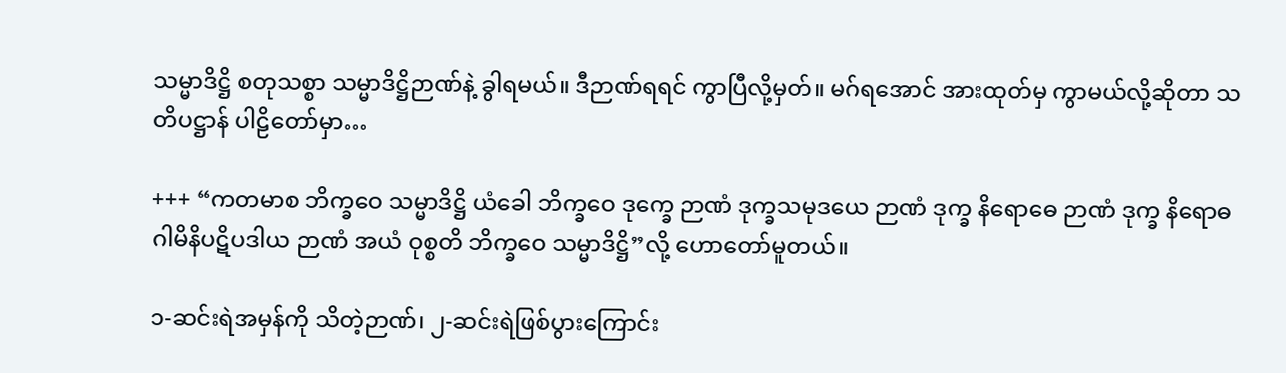သမ္မာဒိဋ္ဌိ စတုသစ္စာ သမ္မာဒိဋ္ဌိဉာဏ်နဲ့ ခွါရမယ်။ ဒီဉာဏ်ရရင် ကွာပြီလို့မှတ်။ မဂ်ရအောင် အားထုတ်မှ ကွာမယ်လို့ဆိုတာ သတိပဋ္ဌာန် ပါဠိတော်မှာ…

+++ “ကတမာစ ဘိက္ခဝေ သမ္မာဒိဋ္ဌိ ယံခေါ ဘိက္ခဝေ ဒုက္ခေ ဉာဏံ ဒုက္ခသမုဒယေ ဉာဏံ ဒုက္ခ နိရောဓေ ဉာဏံ ဒုက္ခ နိရောဓ ဂါမိနိပဋိပဒါယ ဉာဏံ အယံ ဝုစ္စတိ ဘိက္ခဝေ သမ္မာဒိဋ္ဌိ”လို့ ဟောတော်မူတယ်။

၁-ဆင်းရဲအမှန်ကို သိတဲ့ဉာဏ်၊ ၂-ဆင်းရဲဖြစ်ပွားကြောင်း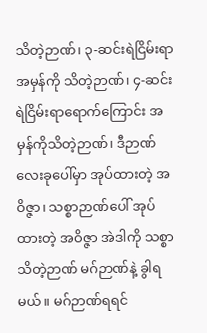သိတဲ့ဉာဏ်၊ ၃-ဆင်းရဲငြိမ်းရာအမှန်ကို သိတဲ့ဉာဏ်၊ ၄-ဆင်းရဲငြိမ်းရာရောက်ကြောင်း အမှန်ကိုသိတဲ့ဉာဏ်၊ ဒီဉာဏ်လေးခုပေါ်မှာ အုပ်ထားတဲ့ အဝိဇ္ဇာ၊ သစ္စာဉာဏ်ပေါ် အုပ်ထားတဲ့ အဝိဇ္ဇာ အဲဒါကို သစ္စာသိတဲ့ဉာဏ် မဂ်ဉာဏ်နဲ့ ခွါရမယ်။ မဂ်ဉာဏ်ရရင်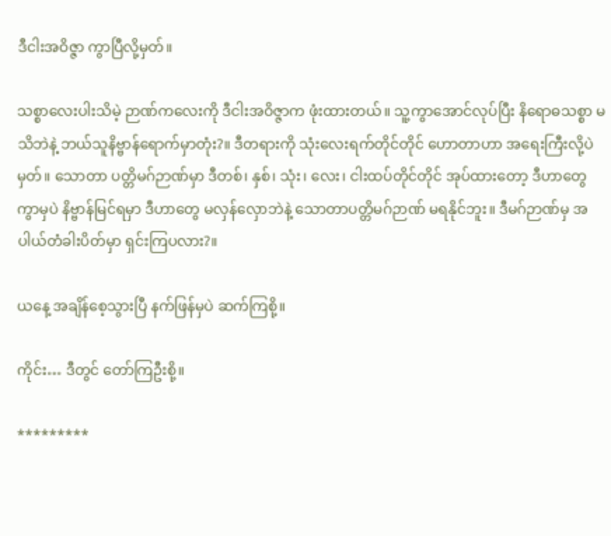ဒီငါးအဝိဇ္ဇာ ကွာပြီလို့မှတ်။

သစ္စာလေးပါးသိမဲ့ ဉာဏ်ကလေးကို ဒီငါးအဝိဇ္ဇာက ဖုံးထားတယ်။ သူ့ကွာအောင်လုပ်ပြီး နိရောဓသစ္စာ မသိဘဲနဲ့ ဘယ်သူနိဗ္ဗာန်ရောက်မှာတုံး?။ ဒီတရားကို သုံးလေးရက်တိုင်တိုင် ဟောတာဟာ အရေးကြီးလို့ပဲမှတ်။ သောတာ ပတ္တိမဂ်ဉာဏ်မှာ ဒီတစ်၊ နှစ်၊ သုံး၊ လေး၊ ငါးထပ်တိုင်တိုင် အုပ်ထားတော့ ဒီဟာတွေကွာမှပဲ နိဗ္ဗာန်မြင်ရမှာ ဒီဟာတွေ မလှန်လှောဘဲနဲ့ သောတာပတ္တိမဂ်ဉာဏ် မရနိုင်ဘူး။ ဒီမဂ်ဉာဏ်မှ အပါယ်တံခါးပိတ်မှာ ရှင်းကြပလား?။

ယနေ့ အချိန်စေ့သွားပြီ နက်ဖြန်မှပဲ ဆက်ကြစို့။

ကိုင်း… ဒီတွင် တော်ကြဦးစို့။

*********